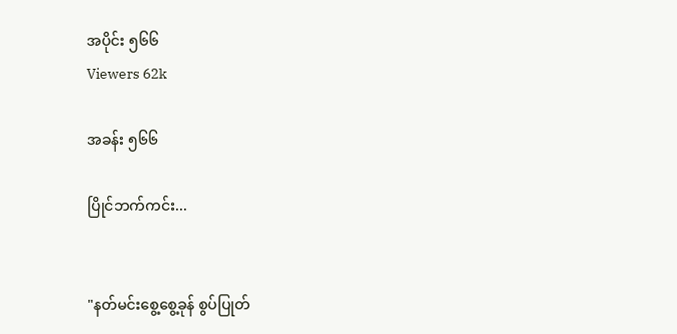အပိုင်း ၅၆၆
Viewers 62k

အခန်း ၅၆၆

ပြိုင်ဘက်ကင်း...


"နတ်မင်းစွေ့စွေ့ခုန် စွပ်ပြုတ်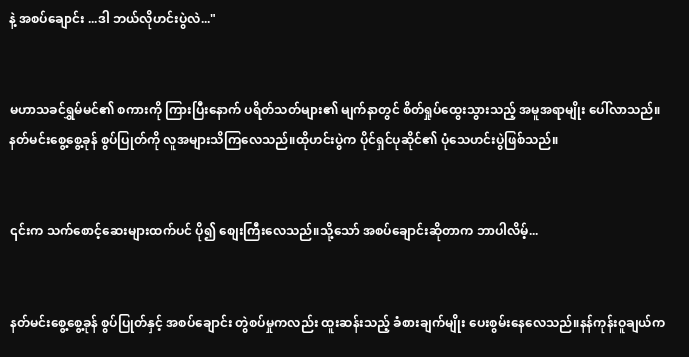နဲ့ အစပ်ချောင်း ...ဒါ ဘယ်လိုဟင်းပွဲလဲ..."


မဟာသခင်ရွှမ်မင်၏ စကားကို ကြားပြီးနောက် ပရိတ်သတ်များ၏ မျက်နာတွင် စိတ်ရှုပ်ထွေးသွားသည့် အမူအရာမျိုး ပေါ်လာသည်။နတ်မင်းစွေ့စွေ့ခုန် စွပ်ပြုတ်ကို လူအများသိကြလေသည်။ထိုဟင်းပွဲက ပိုင်ရှင်ပုဆိုင်၏ ပုံသေဟင်းပွဲဖြစ်သည်။


၎င်းက သက်စောင့်ဆေးများထက်ပင် ပို၍ စျေးကြီးလေသည်။သို့သော် အစပ်ချောင်းဆိုတာက ဘာပါလိမ့်...


နတ်မင်းစွေ့စွေ့ခုန် စွပ်ပြုတ်နှင့် အစပ်ချောင်း တွဲစပ်မှုကလည်း ထူးဆန်းသည့် ခံစားချက်မျိုး ပေးစွမ်းနေလေသည်။နန်ကုန်းဝူချယ်က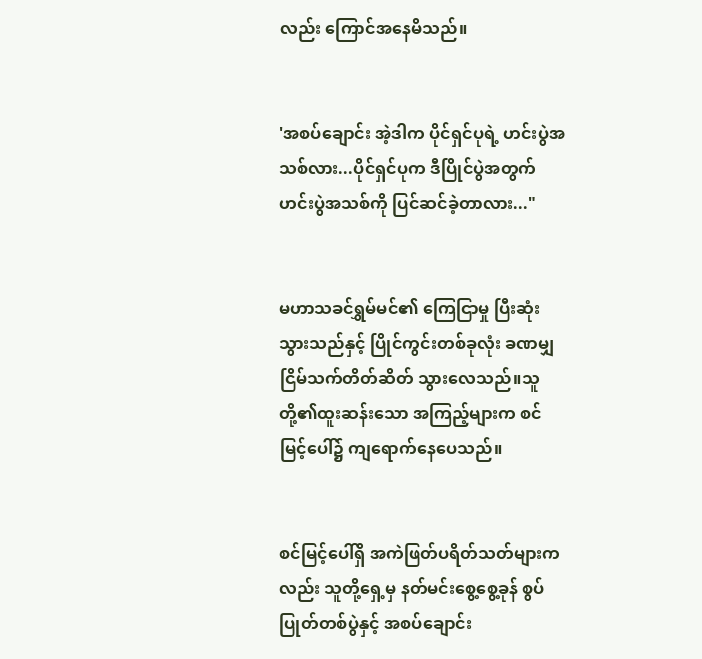လည်း ကြောင်အနေမိသည်။


'အစပ်ချောင်း အဲ့ဒါက ပိုင်ရှင်ပုရဲ့ ဟင်းပွဲအသစ်လား...ပိုင်ရှင်ပုက ဒီပြိုင်ပွဲအတွက် ဟင်းပွဲအသစ်ကို ပြင်ဆင်ခဲ့တာလား..."


မဟာသခင်ရွှမ်မင်၏ ကြေငြာမှု ပြီးဆုံးသွားသည်နှင့် ပြိုင်ကွင်းတစ်ခုလုံး ခဏမျှ ငြိမ်သက်တိတ်ဆိတ် သွားလေသည်။သူတို့၏ထူးဆန်းသော အကြည့်များက စင်မြင့်ပေါ်၌ ကျရောက်နေပေသည်။


စင်မြင့်ပေါ်ရှိ အကဲဖြတ်ပရိတ်သတ်များကလည်း သူတို့ရှေ့မှ နတ်မင်းစွေ့စွေ့ခုန် စွပ်ပြုတ်တစ်ပွဲနှင့် အစပ်ချောင်း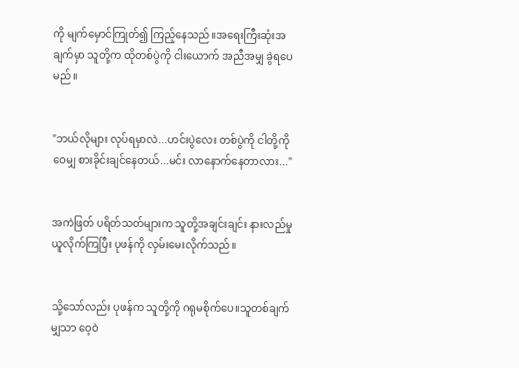ကို မျက်မှောင်ကြုတ်၍ ကြည့်နေသည်။အရေးကြီးဆုံးအချက်မှာ သူတို့က ထိုတစ်ပွဲကို ငါးယောက် အညီအမျှ ခွဲရပေမည်။


"ဘယ်လိုများ လုပ်ရမှာလဲ...ဟင်းပွဲလေး တစ်ပွဲကို ငါတို့ကို ဝေမျှ စားခိုင်းချင်နေတယ်...မင်း လာနောက်နေတာလား..."


အကဲဖြတ် ပရိတ်သတ်များက သူတို့အချင်းချင်း နားလည်မှု ယူလိုက်ကြပြီး ပုဖန်ကို လှမ်းမေးလိုက်သည်။


သို့သော်လည်း ပုဖန်က သူတို့ကို ဂရုမစိုက်ပေ။သူတစ်ချက်မျှသာ ဝေ့ဝဲ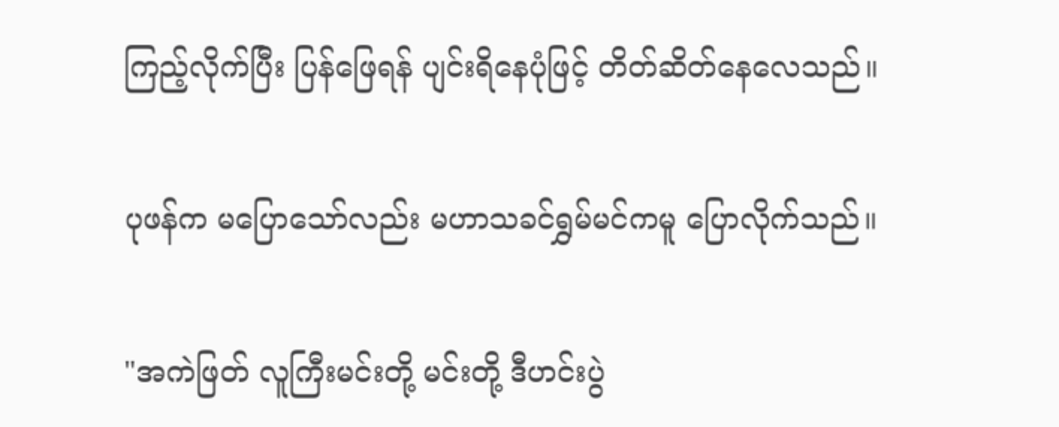ကြည့်လိုက်ပြီး ပြန်ဖြေရန် ပျင်းရိနေပုံဖြင့် တိတ်ဆိတ်နေလေသည်။


ပုဖန်က မပြောသော်လည်း မဟာသခင်ရွှမ်မင်ကမူ ပြောလိုက်သည်။


"အကဲဖြတ် လူကြီးမင်းတို့ မင်းတို့ ဒီဟင်းပွဲ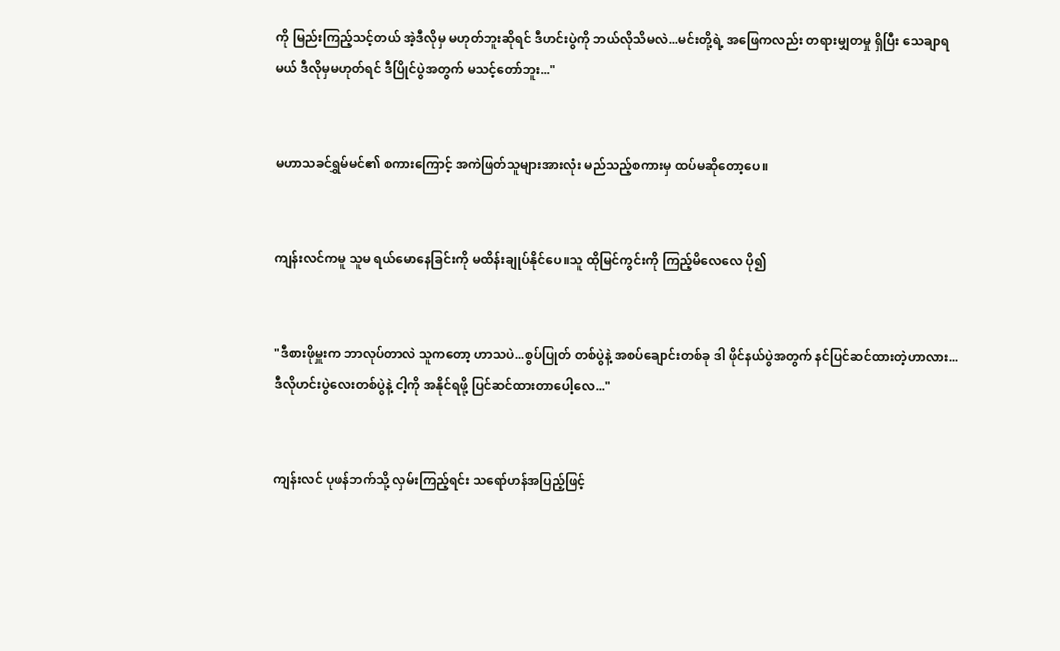ကို မြည်းကြည့်သင့်တယ် အဲ့ဒီလိုမှ မဟုတ်ဘူးဆိုရင် ဒီဟင်းပွဲကို ဘယ်လိုသိမလဲ...မင်းတို့ရဲ့ အဖြေကလည်း တရားမျှတမှု ရှိပြီး သေချာရမယ် ဒီလိုမှမဟုတ်ရင် ဒီပြိုင်ပွဲအတွက် မသင့်တော်ဘူး..."


မဟာသခင်ရွှမ်မင်၏ စကားကြောင့် အကဲဖြတ်သူများအားလုံး မည်သည့်စကားမှ ထပ်မဆိုတော့ပေ။


ကျန်းလင်ကမူ သူမ ရယ်မောနေခြင်းကို မထိန်းချုပ်နိုင်ပေ။သူ ထိုမြင်ကွင်းကို ကြည့်မိလေလေ ပို၍


"ဒီစားဖိုမှူးက ဘာလုပ်တာလဲ သူကတော့ ဟာသပဲ...စွပ်ပြုတ် တစ်ပွဲနဲ့ အစပ်ချောင်းတစ်ခု ဒါ ဖိုင်နယ်ပွဲအတွက် နင်ပြင်ဆင်ထားတဲ့ဟာလား...ဒီလိုဟင်းပွဲလေးတစ်ပွဲနဲ့ ငါ့ကို အနိုင်ရဖို့ ပြင်ဆင်ထားတာပေါ့လေ..."


ကျန်းလင် ပုဖန်ဘက်သို့ လှမ်းကြည့်ရင်း သရော်ဟန်အပြည့်ဖြင့်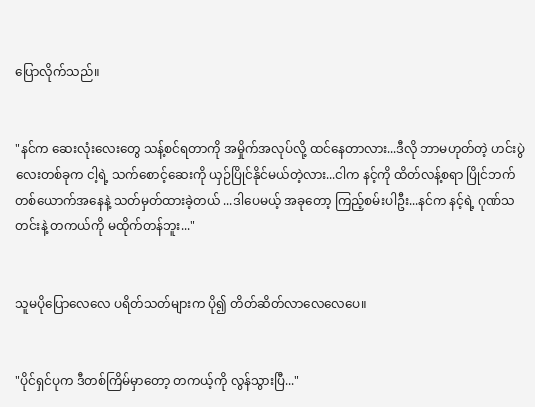ပြောလိုက်သည်။


"နင်က ဆေးလုံးလေးတွေ သန့်စင်ရတာကို အမှိုက်အလုပ်လို့ ထင်နေတာလား...ဒီလို ဘာမဟုတ်တဲ့ ဟင်းပွဲလေးတစ်ခုက ငါ့ရဲ့ သက်စောင့်ဆေးကို ယှဉ်ပြိုင်နိုင်မယ်တဲ့လား...ငါက နင့်ကို ထိတ်လန့်စရာ ပြိုင်ဘက်တစ်ယောက်အနေနဲ့ သတ်မှတ်ထားခဲ့တယ် ...ဒါပေမယ့် အခုတော့ ကြည့်စမ်းပါဦး...နင်က နင့်ရဲ့ ဂုဏ်သတင်းနဲ့ တကယ်ကို မထိုက်တန်ဘူး..."


သူမပိုပြောလေလေ ပရိတ်သတ်များက ပို၍ တိတ်ဆိတ်လာလေလေပေ။


"ပိုင်ရှင်ပုက ဒီတစ်ကြိမ်မှာတော့ တကယ့်ကို လွန်သွားပြီ..."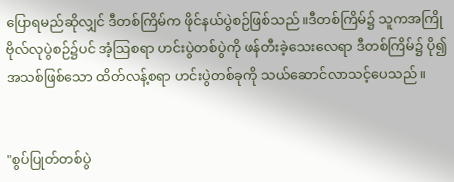ပြောရမည်ဆိုလျှင် ဒီတစ်ကြိမ်က ဖိုင်နယ်ပွဲစဉ်ဖြစ်သည်။ဒီတစ်ကြိမ်၌ သူကအကြို ဗိုလ်လုပွဲစဉ်၌ပင် အံ့သြစရာ ဟင်းပွဲတစ်ပွဲကို ဖန်တီးခဲ့သေးလေရာ ဒီတစ်ကြိမ်၌ ပို၍ အသစ်ဖြစ်သော ထိတ်လန့်စရာ ဟင်းပွဲတစ်ခုကို သယ်ဆောင်လာသင့်ပေသည်။


"စွပ်ပြုတ်တစ်ပွဲ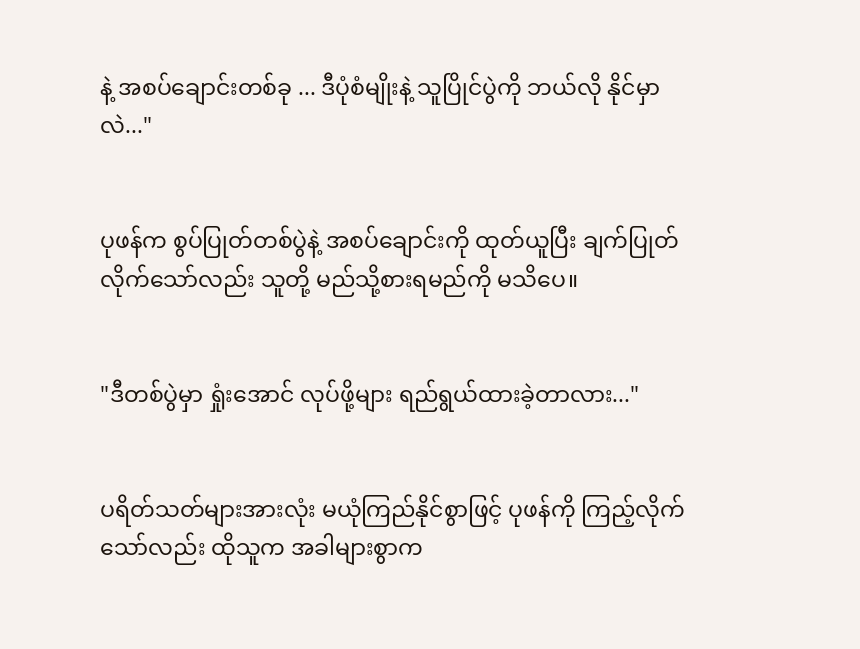နဲ့ အစပ်ချောင်းတစ်ခု ... ဒီပုံစံမျိုးနဲ့ သူပြိုင်ပွဲကို ဘယ်လို နိုင်မှာလဲ..."


ပုဖန်က စွပ်ပြုတ်တစ်ပွဲနဲ့ အစပ်ချောင်းကို ထုတ်ယူပြီး ချက်ပြုတ်လိုက်သော်လည်း သူတို့ မည်သို့စားရမည်ကို မသိပေ။


"ဒီတစ်ပွဲမှာ ရှုံးအောင် လုပ်ဖို့များ ရည်ရွယ်ထားခဲ့တာလား..."


ပရိတ်သတ်များအားလုံး မယုံကြည်နိုင်စွာဖြင့် ပုဖန်ကို ကြည့်လိုက်သော်လည်း ထိုသူက အခါများစွာက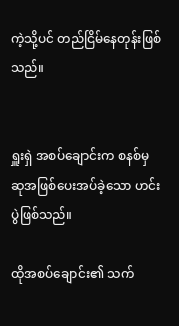ကဲ့သို့ပင် တည်ငြိမ်နေတုန်းဖြစ်သည်။


ရှူးရှဲ အစပ်ချောင်းက စနစ်မှ ဆုအဖြစ်ပေးအပ်ခဲ့သော ဟင်းပွဲဖြစ်သည်။

ထိုအစပ်ချောင်း၏ သက်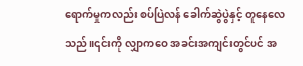ရောက်မှုကလည်း စပ်ပြဲလန် ခေါက်ဆွဲပွဲနှင့် တူနေလေသည်။၎င်းကို လျှာကဝေ အခင်းအကျင်းတွင်ပင် အ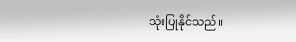သုံးပြုနိုင်သည်။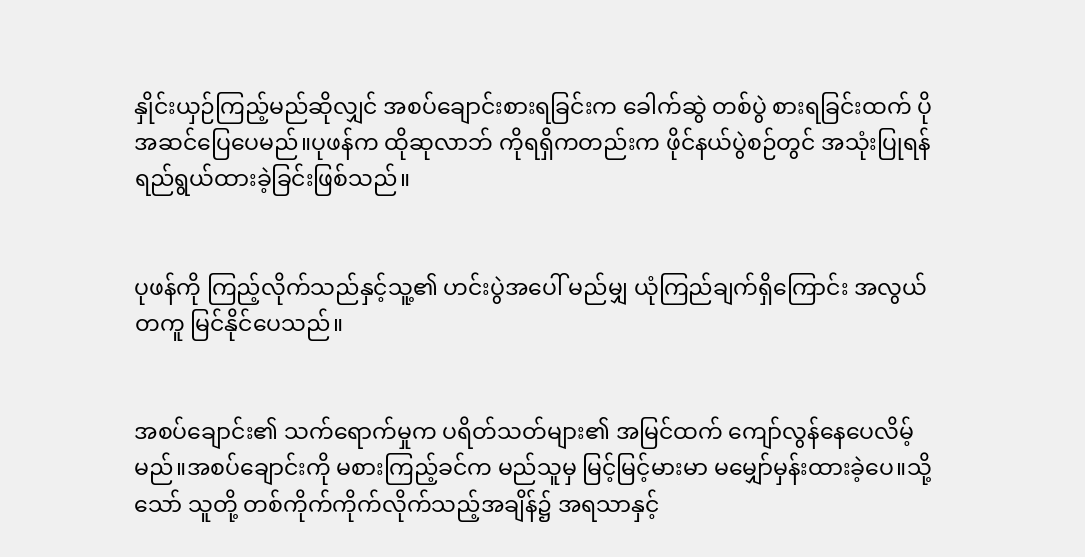နှိုင်းယှဉ်ကြည့်မည်ဆိုလျှင် အစပ်ချောင်းစားရခြင်းက ခေါက်ဆွဲ တစ်ပွဲ စားရခြင်းထက် ပိုအဆင်ပြေပေမည်။ပုဖန်က ထိုဆုလာဘ် ကိုရရှိကတည်းက ဖိုင်နယ်ပွဲစဉ်တွင် အသုံးပြုရန် ရည်ရွယ်ထားခဲ့ခြင်းဖြစ်သည်။


ပုဖန်ကို ကြည့်လိုက်သည်နှင့်သူ့၏ ဟင်းပွဲအပေါ် မည်မျှ ယုံကြည်ချက်ရှိကြောင်း အလွယ်တကူ မြင်နိုင်ပေသည်။


အစပ်ချောင်း၏ သက်ရောက်မှုက ပရိတ်သတ်များ၏ အမြင်ထက် ကျော်လွန်နေပေလိမ့်မည်။အစပ်ချောင်းကို မစားကြည့်ခင်က မည်သူမှ မြင့်မြင့်မားမာ မမျှော်မှန်းထားခဲ့ပေ။သို့သော် သူတို့ တစ်ကိုက်ကိုက်လိုက်သည့်အချိန်၌ အရသာနှင့်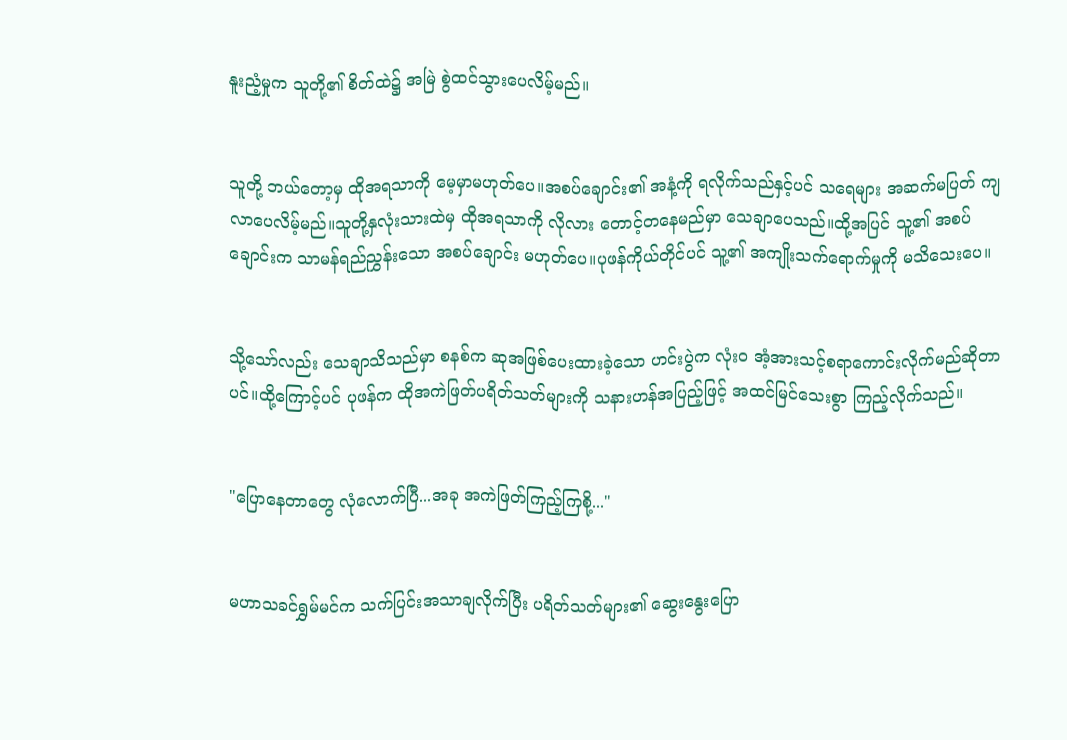နူးညံ့မှုက သူတို့၏ စိတ်ထဲ၌ အမြဲ စွဲထင်သွားပေလိမ့်မည်။


သူတို့ ဘယ်တော့မှ ထိုအရသာကို မေ့မှာမဟုတ်ပေ။အစပ်ချောင်း၏ အနံ့ကို ရလိုက်သည်နှင့်ပင် သရေများ အဆက်မပြတ် ကျလာပေလိမ့်မည်။သူတို့နှလုံးသားထဲမှ ထိုအရသာကို လိုလား တောင့်တနေမည်မှာ သေချာပေသည်။ထို့အပြင် သူ့၏ အစပ်ချောင်းက သာမန်ရည်ညွှန်းသော အစပ်ချောင်း မဟုတ်ပေ။ပုဖန်ကိုယ်တိုင်ပင် သူ့၏ အကျိုးသက်ရောက်မှုကို မသိသေးပေ။


သို့သော်လည်း သေချာသိသည်မှာ စနစ်က ဆုအဖြစ်ပေးထားခဲ့သော ဟင်းပွဲက လုံးဝ အံ့အားသင့်စရာကောင်းလိုက်မည်ဆိုတာပင်။ထို့ကြောင့်ပင် ပုဖန်က ထိုအကဲဖြတ်ပရိတ်သတ်များကို သနားဟန်အပြည့်ဖြင့် အထင်မြင်သေးစွာ ကြည့်လိုက်သည်။


"ပြောနေတာတွေ လုံလောက်ပြီ...အခု အကဲဖြတ်ကြည့်ကြစို့..."


မဟာသခင်ရွှမ်မင်က သက်ပြင်းအသာချလိုက်ပြီး ပရိတ်သတ်များ၏ ဆွေးနွေးပြော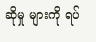ဆိုမှု များကို ရပ်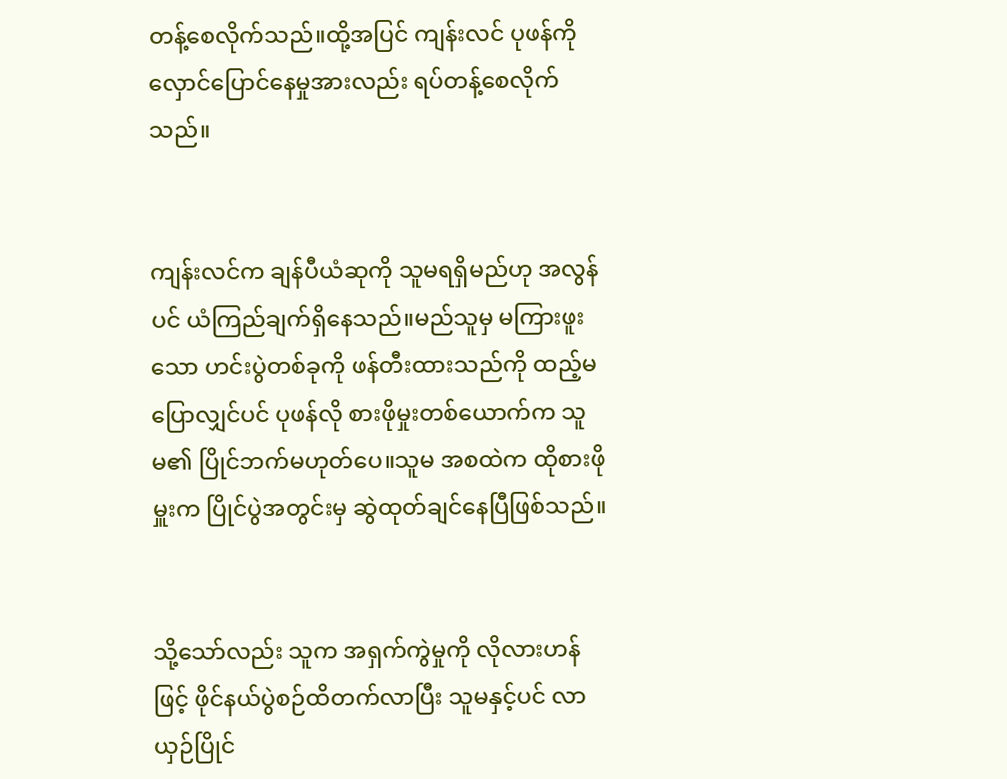တန့်စေလိုက်သည်။ထို့အပြင် ကျန်းလင် ပုဖန်ကို လှောင်ပြောင်နေမှုအားလည်း ရပ်တန့်စေလိုက်သည်။


ကျန်းလင်က ချန်ပီယံဆုကို သူမရရှိမည်ဟု အလွန်ပင် ယံကြည်ချက်ရှိနေသည်။မည်သူမှ မကြားဖူးသော ဟင်းပွဲတစ်ခုကို ဖန်တီးထားသည်ကို ထည့်မပြောလျှင်ပင် ပုဖန်လို စားဖိုမှုးတစ်ယောက်က သူမ၏ ပြိုင်ဘက်မဟုတ်ပေ။သူမ အစထဲက ထိုစားဖိုမှူးက ပြိုင်ပွဲအတွင်းမှ ဆွဲထုတ်ချင်နေပြီဖြစ်သည်။


သို့သော်လည်း သူက အရှက်ကွဲမှုကို လိုလားဟန်ဖြင့် ဖိုင်နယ်ပွဲစဉ်ထိတက်လာပြီး သူမနှင့်ပင် လာယှဉ်ပြိုင်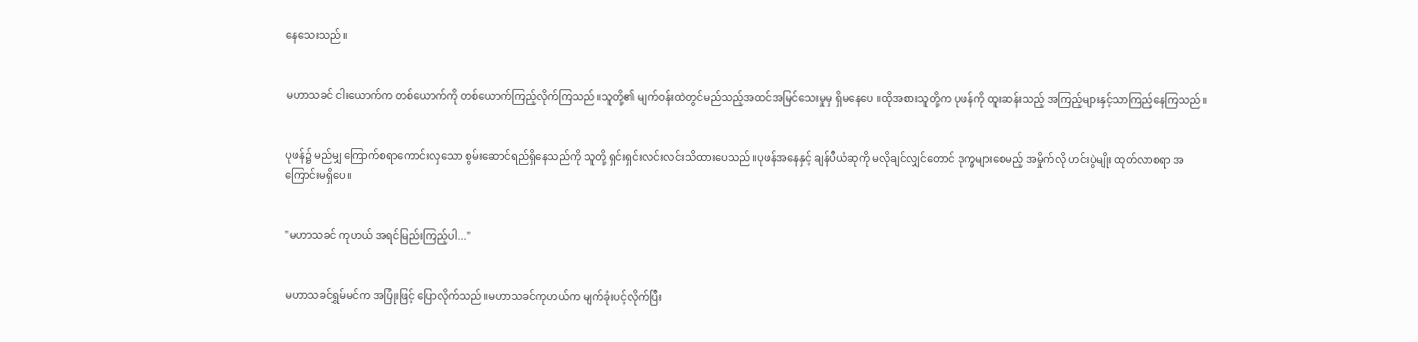နေသေးသည်။


မဟာသခင် ငါးယောက်က တစ်ယောက်ကို တစ်ယောက်ကြည့်လိုက်ကြသည်။သူတို့၏ မျက်ဝန်းထဲတွင်မည်သည့်အထင်အမြင်သေးမှုမှ ရှိမနေပေ ။ထိုအစားသူတို့က ပုဖန်ကို ထူးဆန်းသည့် အကြည့်များနှင့်သာကြည့်နေကြသည်။


ပုဖန်၌ မည်မျှ ကြောက်စရာကောင်းလှသော စွမ်းဆောင်ရည်ရှိနေသည်ကို သူတို့ ရှင်းရှင်းလင်းလင်းသိထားပေသည်။ပုဖန်အနေနှင့် ချန်ပီယံဆုကို မလိုချင်လျှင်တောင် ဒုက္ခများစေမည့် အမှိုက်လို ဟင်းပွဲမျိုး ထုတ်လာစရာ အကြောင်းမရှိပေ။


"မဟာသခင် ကုဟယ် အရင်မြည်းကြည့်ပါ..."


မဟာသခင်ရွှမ်မင်က အပြုံးဖြင့် ပြောလိုက်သည်။မဟာသခင်ကုဟယ်က မျက်ခုံးပင့်လိုက်ပြီး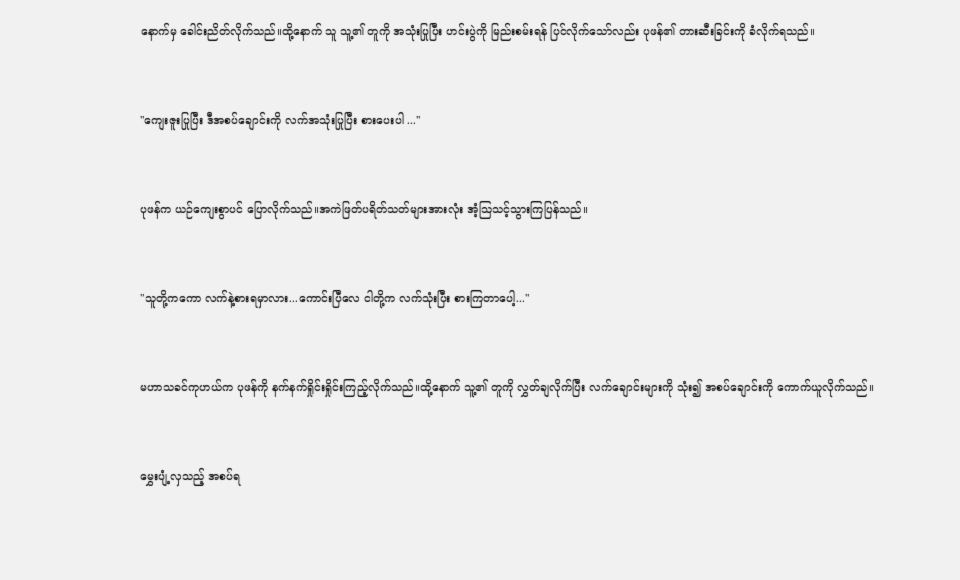နောက်မှ ခေါင်းညိတ်လိုက်သည်။ထို့နောက် သူ သူ့၏ တူကို အသုံးပြုပြီး ဟင်းပွဲကို မြည်းစမ်းရန် ပြင်လိုက်သော်လည်း ပုဖန်၏ တားဆီးခြင်းကို ခံလိုက်ရသည်။


"ကျေးဇူးပြုပြီး ဒီအစပ်ချောင်းကို လက်အသုံးပြုပြီး စားပေးပါ ..."


ပုဖန်က ယဉ်ကျေးစွာပင် ပြောလိုက်သည်။အကဲဖြတ်ပရိတ်သတ်များအားလုံး အံ့သြသင့်သွားကြပြန်သည်။


"သူတို့ကကော လက်နဲ့စားရမှာလား...ကောင်းပြီလေ ငါတို့က လက်သုံးပြီး စားကြတာပေါ့..."


မဟာသခင်ကုဟယ်က ပုဖန်ကို နက်နက်ရှိုင်းရှိုင်းကြည့်လိုက်သည်။ထို့နောက် သူ့၏ တူကို လွှတ်ချလိုက်ပြီး လက်ချောင်းများကို သုံး၍ အစပ်ချောင်းကို ကောက်ယူလိုက်သည်။


မွှေးပျံ့လှသည့် အစပ်ရ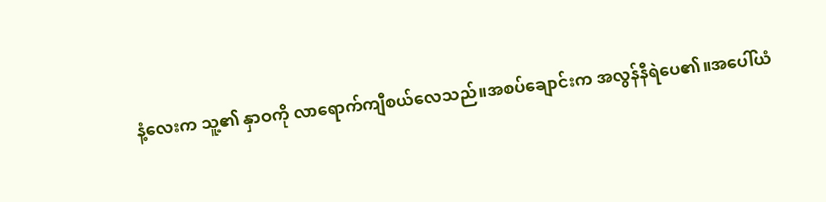နံ့လေးက သူ့၏ နှာဝကို လာရောက်ကျီစယ်လေသည်။အစပ်ချောင်းက အလွန်နီရဲပေ၏။အပေါ်ယံ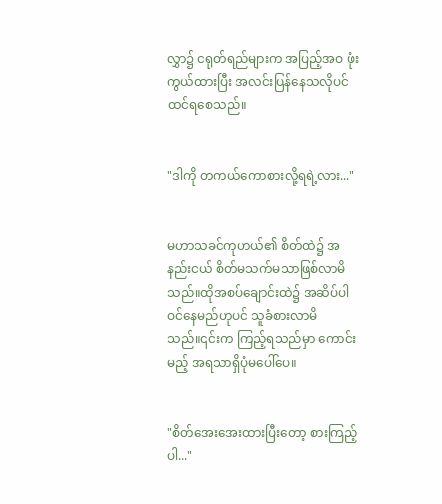လွှာ၌ ငရုတ်ရည်များက အပြည့်အဝ ဖုံးကွယ်ထားပြီး အလင်းပြန်နေသလိုပင် ထင်ရစေသည်။


"ဒါကို တကယ်ကောစားလို့ရရဲ့လား..."


မဟာသခင်ကုဟယ်၏ စိတ်ထဲ၌ အနည်းငယ် စိတ်မသက်မသာဖြစ်လာမိသည်။ထိုအစပ်ချောင်းထဲ၌ အဆိပ်ပါဝင်နေမည်ဟုပင် သူခံစားလာမိသည်။၎င်းက ကြည့်ရသည်မှာ ကောင်းမည့် အရသာရှိပုံမပေါ်ပေ။


"စိတ်အေးအေးထားပြီးတော့ စားကြည့်ပါ..."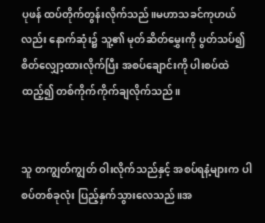ပုဖန် ထပ်တိုက်တွန်းလိုက်သည်။မဟာသခင်ကုဟယ်လည်း နောက်ဆုံး၌ သူ့၏ မုတ်ဆိတ်မွှေးကို ပွတ်သပ်၍ စိတ်လျှော့ထားလိုက်ပြီး အစပ်ချောင်းကို ပါးစပ်ထဲထည့်၍ တစ်ကိုက်ကိုက်ချလိုက်သည်။


သူ တကျွတ်ကျွတ် ဝါးလိုက်သည်နှင့် အစပ်ရနံ့များက ပါစပ်တစ်ခုလုံး ပြည့်နှက်သွားလေသည်။အ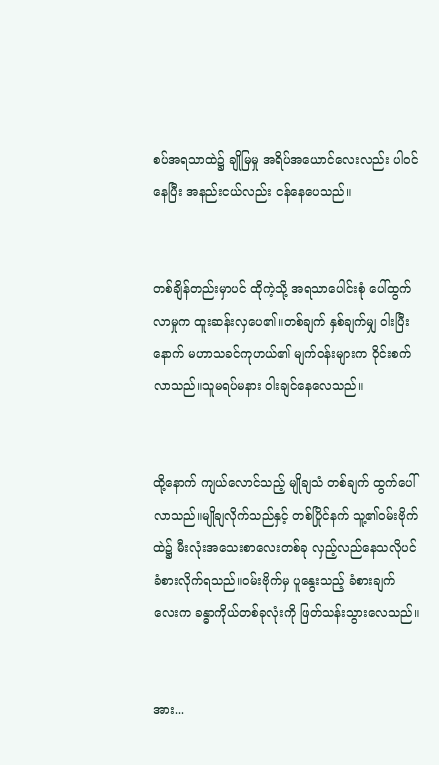စပ်အရသာထဲ၌ ချိုမြမှု အရိပ်အယောင်လေးလည်း ပါဝင်နေပြီး အနည်းငယ်လည်း ငန်နေပေသည်။


တစ်ချိန်တည်းမှာပင် ထိုကဲ့သို့ အရသာပေါင်းစုံ ပေါ်ထွက်လာမှုက ထူးဆန်းလှပေ၏။တစ်ချက် နှစ်ချက်မျှ ဝါးပြီးနောက် မဟာသခင်ကုဟယ်၏ မျက်ဝန်းများက ဝိုင်းစက်လာသည်။သူမရပ်မနား ဝါးချင်နေလေသည်။


ထို့နောက် ကျယ်လောင်သည့် မျိုချသံ တစ်ချက် ထွက်ပေါ်လာသည်။မျိုချလိုက်သည်နှင့် တစ်ပြိုင်နက် သူ့၏ဝမ်းဗိုက်ထဲ၌ မီးလုံးအသေးစာလေးတစ်ခု လှည့်လည်နေသလိုပင် ခံစားလိုက်ရသည်။ဝမ်းဗိုက်မှ ပူနွေးသည့် ခံစားချက်လေးက ခန္ဓာကိုယ်တစ်ခုလုံးကို ဖြတ်သန်းသွားလေသည်။


အား...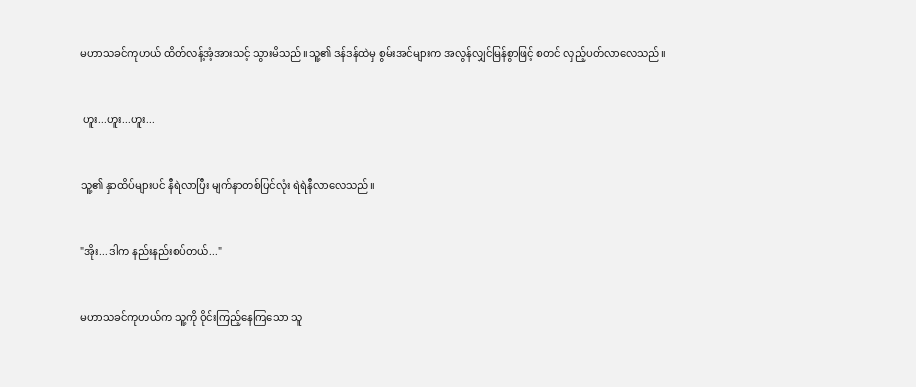မဟာသခင်ကုဟယ် ထိတ်လန့်အံ့အားသင့် သွားမိသည်။သူ့၏ ဒန်ဒန်ထဲမှ စွမ်းအင်များက အလွန်လျှင်မြန်စွာဖြင့် စတင် လှည့်ပတ်လာလေသည်။


 ဟူး...ဟူး...ဟူး...


သူ့၏ နှာထိပ်များပင် နီရဲလာပြီး မျက်နာတစ်ပြင်လုံး ရဲရဲနီလာလေသည်။


"အိုး...ဒါက နည်းနည်းစပ်တယ်..."


မဟာသခင်ကုဟယ်က သူ့ကို ဝိုင်းကြည့်နေကြသော သူ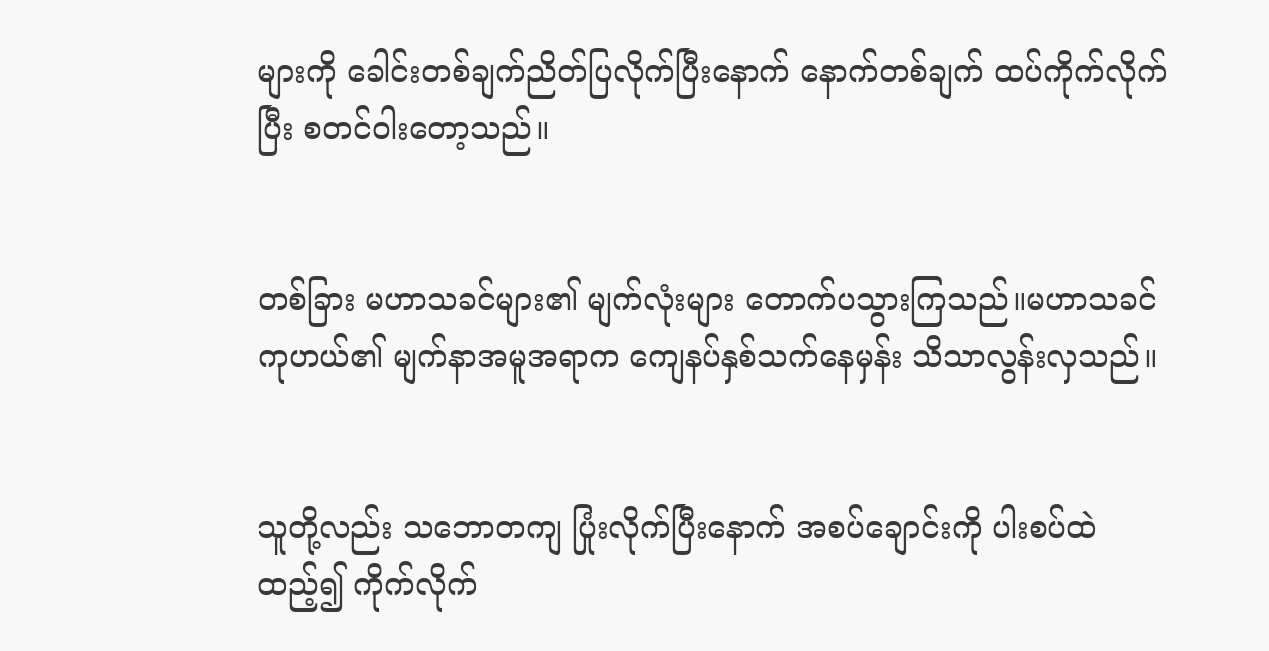များကို ခေါင်းတစ်ချက်ညိတ်ပြလိုက်ပြီးနောက် နောက်တစ်ချက် ထပ်ကိုက်လိုက်ပြီး စတင်ဝါးတော့သည်။


တစ်ခြား မဟာသခင်များ၏ မျက်လုံးများ တောက်ပသွားကြသည်။မဟာသခင်ကုဟယ်၏ မျက်နာအမူအရာက ကျေနပ်နှစ်သက်နေမှန်း သိသာလွန်းလှသည်။


သူတို့လည်း သဘောတကျ ပြုံးလိုက်ပြီးနောက် အစပ်ချောင်းကို ပါးစပ်ထဲထည့်၍ ကိုက်လိုက်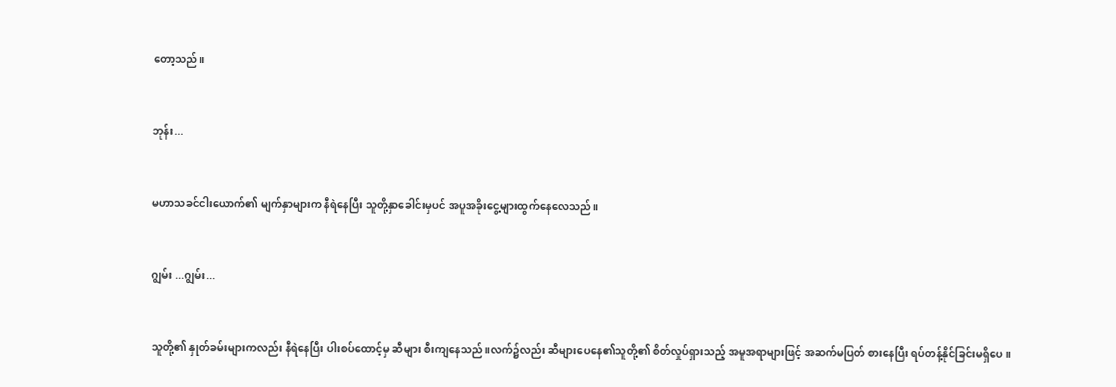တော့သည်။


ဘုန်း...


မဟာသခင်ငါးယောက်၏ မျက်နှာများက နီရဲနေပြီး သူတို့နှာခေါင်းမှပင် အပူအခိုးငွေ့များထွက်နေလေသည်။


ဂျွမ်း ...ဂျွမ်း...


သူတို့၏ နှုတ်ခမ်းများကလည်း နီရဲနေပြီး ပါးစပ်ထောင့်မှ ဆီများ စီးကျနေသည်။လက်၌လည်း ဆီများပေနေ၏သူတို့၏ စိတ်လှုပ်ရှားသည့် အမူအရာများဖြင့် အဆက်မပြတ် စားနေပြီး ရပ်တန့်နိုင်ခြင်းမရှိပေ။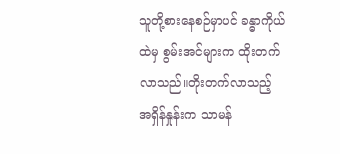သူတို့စားနေစဉ်မှာပင် ခန္ဓာကိုယ်ထဲမှ စွမ်းအင်များက ထိုးတက်လာသည်။တိုးတက်လာသည့် အရှိန်နှုန်းက သာမန်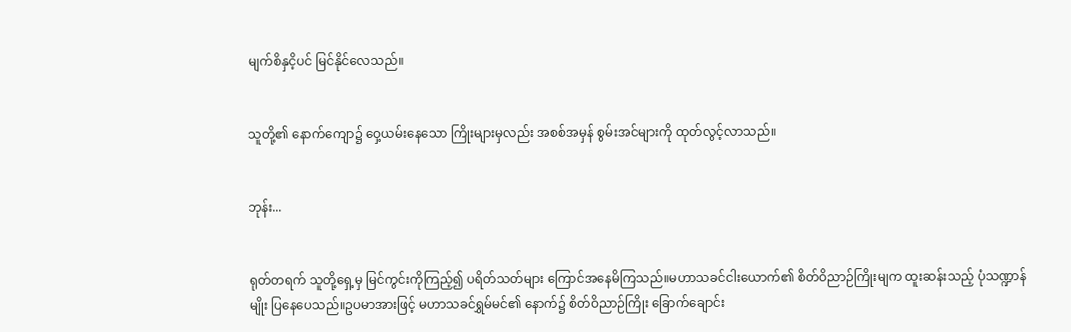မျက်စိနှငိ့ပင် မြင်နိုင်လေသည်။


သူတို့၏ နောက်ကျော၌ ဝှေ့ယမ်းနေသော ကြိုးများမှလည်း အစစ်အမှန် စွမ်းအင်များကို ထုတ်လွင့်လာသည်။


ဘုန်း...


ရုတ်တရက် သူတို့ရှေ့မှ မြင်ကွင်းကိုကြည့်၍ ပရိတ်သတ်များ ကြောင်အနေမိကြသည်။မဟာသခင်ငါးယောက်၏ စိတ်ဝိညာဉ်ကြိုးမျက ထူးဆန်းသည့် ပုံသဏ္ဍာန်မျိုး ပြနေပေသည်။ဥပမာအားဖြင့် မဟာသခင်ရွှမ်မင်၏ နောက်၌ စိတ်ဝိညာဉ်ကြိုး ခြောက်ချောင်း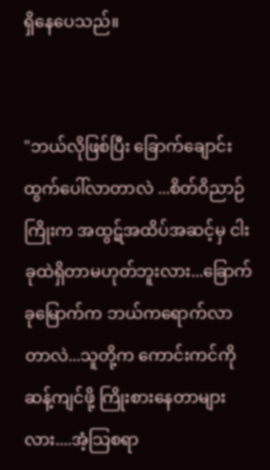ရှိနေပေသည်။


"ဘယ်လိုဖြစ်ပြီး ခြောက်ချောင်းထွက်ပေါ်လာတာလဲ ...စိတ်ဝိညာဉ်ကြိုးက အထွဋ်အထိပ်အဆင့်မှ ငါးခုထဲရှိတာမဟုတ်ဘူးလား...ခြောက်ခုမြောက်က ဘယ်ကရောက်လာတာလဲ...သူတို့က ကောင်းကင်ကို ဆန့်ကျင်ဖို့ ကြိုးစားနေတာများလား....အံ့သြစရာ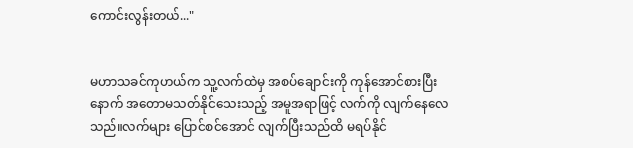ကောင်းလွန်းတယ်..."


မဟာသခင်ကုဟယ်က သူ့လက်ထဲမှ အစပ်ချောင်းကို ကုန်အောင်စားပြီးနောက် အတောမသတ်နိုင်သေးသည့် အမူအရာဖြင့် လက်ကို လျက်နေလေသည်။လက်များ ပြောင်စင်အောင် လျက်ပြီးသည်ထိ မရပ်နိုင်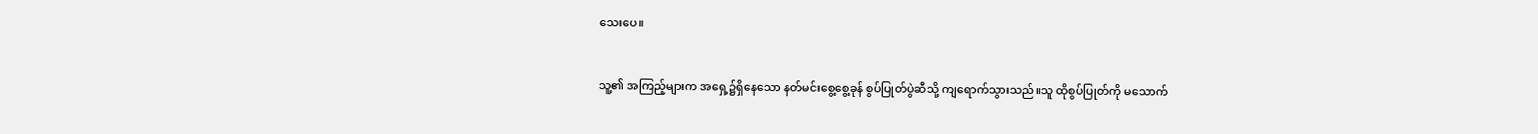သေးပေ။


သူ့၏ အကြည့်များက အရှေ့၌ရှိနေသော နတ်မင်းစွေ့စွေ့ခုန် စွပ်ပြုတ်ပွဲဆီသို့ ကျရောက်သွားသည်။သူ ထိုစွပ်ပြုတ်ကို မသောက်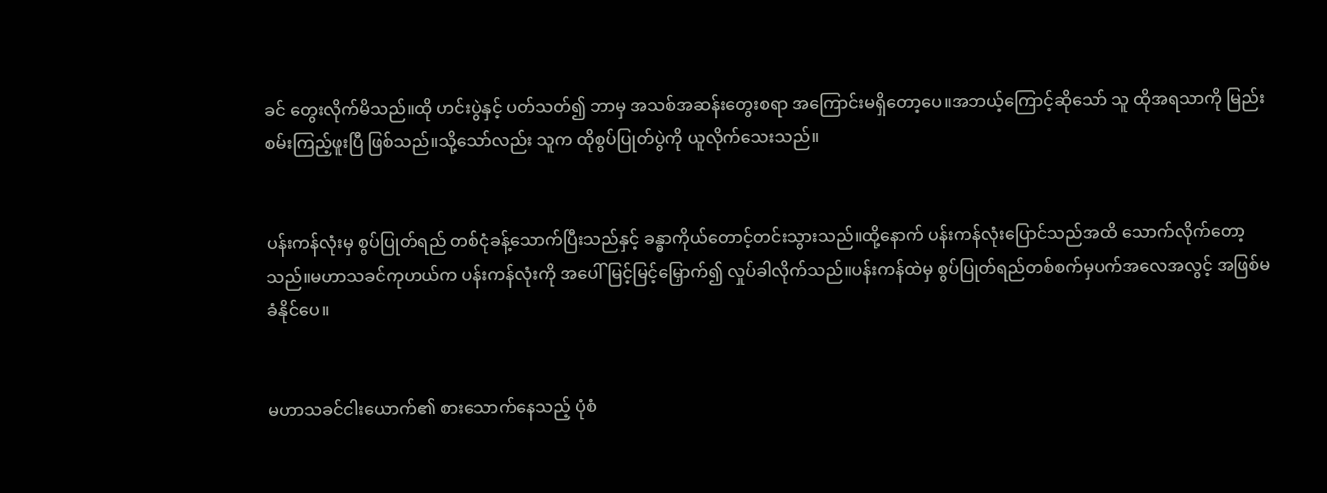ခင် တွေးလိုက်မိသည်။ထို ဟင်းပွဲနှင့် ပတ်သတ်၍ ဘာမှ အသစ်အဆန်းတွေးစရာ အကြောင်းမရှိတော့ပေ။အဘယ့်ကြောင့်ဆိုသော် သူ ထိုအရသာကို မြည်းစမ်းကြည့်ဖူးပြီ ဖြစ်သည်။သို့သော်လည်း သူက ထိုစွပ်ပြုတ်ပွဲကို ယူလိုက်သေးသည်။


ပန်းကန်လုံးမှ စွပ်ပြုတ်ရည် တစ်ငုံခန့်သောက်ပြီးသည်နှင့် ခန္ဓာကိုယ်တောင့်တင်းသွားသည်။ထို့နောက် ပန်းကန်လုံးပြောင်သည်အထိ သောက်လိုက်တော့သည်။မဟာသခင်ကုဟယ်က ပန်းကန်လုံးကို အပေါ်မြင့်မြင့်မြှောက်၍ လှုပ်ခါလိုက်သည်။ပန်းကန်ထဲမှ စွပ်ပြုတ်ရည်တစ်စက်မှပက်အလေအလွင့် အဖြစ်မခံနိုင်ပေ။


မဟာသခင်ငါးယောက်၏ စားသောက်နေသည့် ပုံစံ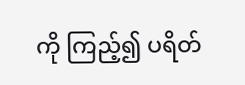ကို ကြည့်၍ ပရိတ်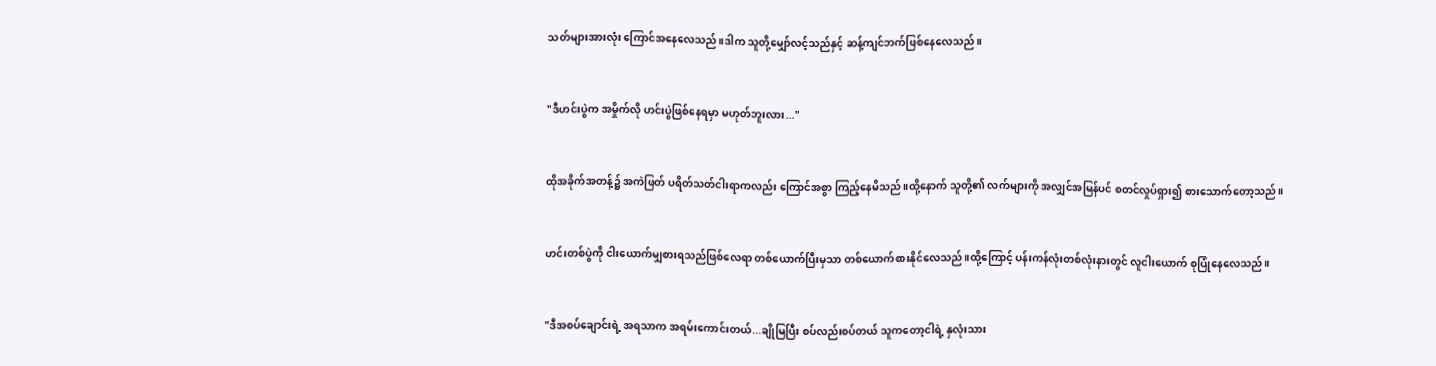သတ်များအားလုံး ကြောင်အနေလေသည်။ဒါက သူတို့မျှော်လင့်သည်နှင့် ဆန့်ကျင်ဘက်ဖြစ်နေလေသည်။


"ဒီဟင်းပွဲက အမှိုက်လို ဟင်းပွဲဖြစ်နေရမှာ မဟုတ်ဘူးလား..."


ထိုအခိုက်အတန့်၌ အကဲဖြတ် ပရိတ်သတ်ငါးရာကလည်း ကြောင်အစွာ ကြည့်နေမိသည်။ထို့နောက် သူတို့၏ လက်များကို အလျှင်အမြန်ပင် စတင်လှုပ်ရှား၍ စားသောက်တော့သည်။


ဟင်းတစ်ပွဲကို ငါးယောက်မျှစားရသည်ဖြစ်လေရာ တစ်ယောက်ပြီးမှသာ တစ်ယောက်စားနိုင်လေသည်။ထို့ကြောင့် ပန်းကန်လုံးတစ်လုံးနားတွင် လူငါးယောက် စုပြုံနေလေသည်။


"ဒီအစပ်ချောင်းရဲ့ အရသာက အရမ်းကောင်းတယ်...ချိုမြပြီး စပ်လည်းစပ်တယ် သူကတော့ငါရဲ့ နှလုံးသား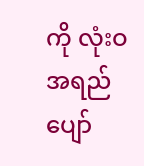ကို လုံးဝ အရည်ပျော်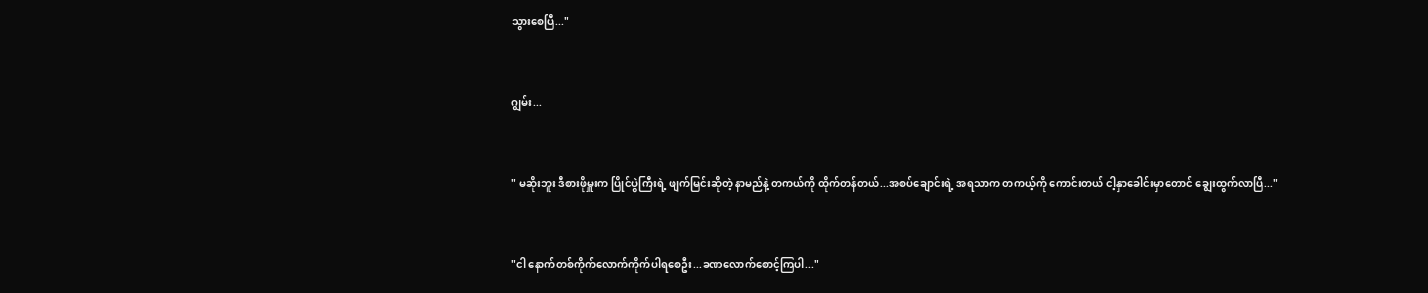သွားစေပြီ..."


ဂျွမ်း...


" မဆိုးဘူး ဒီစားဖိုမှူးက ပြိုင်ပွဲကြီးရဲ့ ဖျက်မြင်းဆိုတဲ့ နာမည်နဲ့ တကယ်ကို ထိုက်တန်တယ်...အစပ်ချောင်းရဲ့ အရသာက တကယ့်ကို ကောင်းတယ် ငါ့နှာခေါင်းမှာတောင် ချွေးထွက်လာပြီ..."


"ငါ နောက်တစ်ကိုက်လောက်ကိုက်ပါရစေဦး...ခဏလောက်စောင့်ကြပါ..."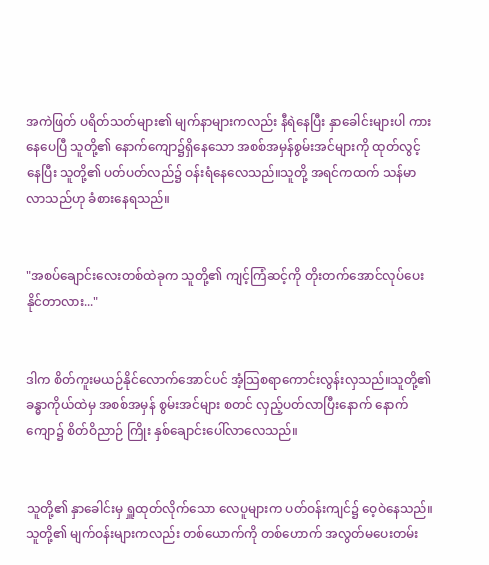အကဲဖြတ် ပရိတ်သတ်များ၏ မျက်နာများကလည်း နီရဲနေပြီး နှာခေါင်းများပါ ကားနေပေပြီ သူတို့၏ နောက်ကျော၌ရှိနေသော အစစ်အမှန်စွမ်းအင်များကို ထုတ်လွင့်နေပြီး သူတို့၏ ပတ်ပတ်လည်၌ ဝန်းရံနေလေသည်။သူတို့ အရင်ကထက် သန်မာလာသည်ဟု ခံစားနေရသည်။


"အစပ်ချောင်းလေးတစ်ထဲခုက သူတို့၏ ကျင့်ကြံဆင့်ကို တိုးတက်အောင်လုပ်ပေးနိုင်တာလား..."


ဒါက စိတ်ကူးမယဉ်နိုင်လောက်အောင်ပင် အံ့သြစရာကောင်းလွန်းလှသည်။သူတို့၏ ခန္ဓာကိုယ်ထဲမှ အစစ်အမှန် စွမ်းအင်များ စတင် လှည့်ပတ်လာပြီးနောက် နောက်ကျော၌ စိတ်ဝိညာဉ် ကြိုး နှစ်ချောင်းပေါ်လာလေသည်။


သူတို့၏ နှာခေါင်းမှ ရှူထုတ်လိုက်သော လေပူများက ပတ်ဝန်းကျင်၌ ဝေ့ဝဲနေသည်။သူတို့၏ မျက်ဝန်းများကလည်း တစ်ယောက်ကို တစ်ဟောက် အလွတ်မပေးတမ်း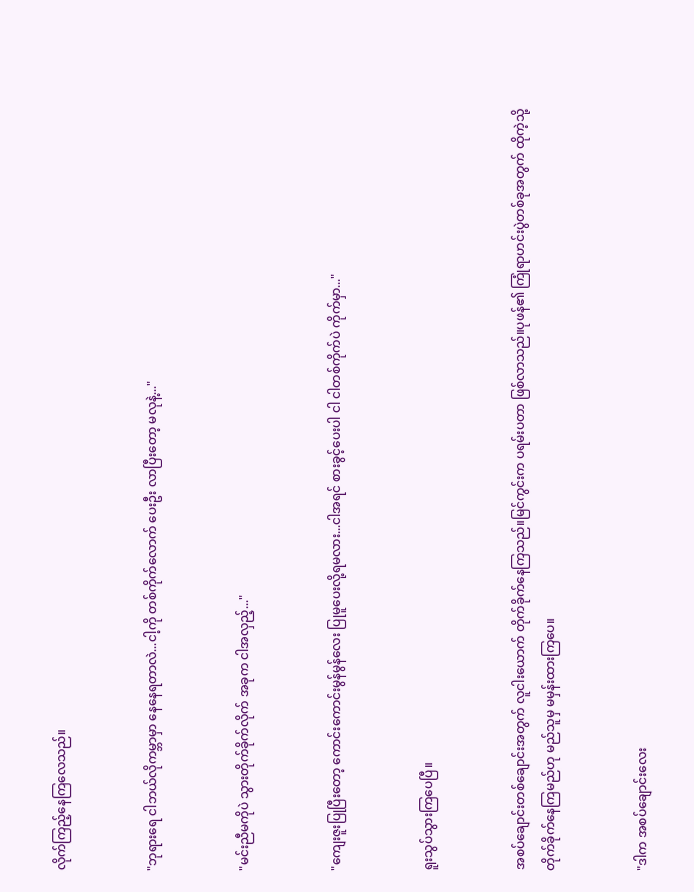လိုက်ကြည့်နေကြလေသည်။


"ဘုရားရေ ငါဘယ်လိုကမ္ဘာမှာ နေနေရတာလဲ...ငါ့ကို တစ်ကိုက်လောက် ပေးဦး လာပြီးတော့ မလုနဲ့..."


"မင်းညီမကိုပဲ သွားတိုက်ခိုက်လိုက် အခုက ငါအလှည့်..."


"ကျေးဇူးပြုပြီးတော့ ကောင်းကောင်းမွန်မွန်လေး ပြုမူပေးလို့ရမလား...ငါအရင် စားခွင့်ပေးပါ ငါ ငါတစ်ကိုက်ပဲ ကိုက်မှာ..."


ရူးသွပ်သွားကြပေပြီ။


အစပ်ချောင်းတစ်ချောင်းအတွက် လူငါးယောက် တိုက်ခိုက်နေကြသည်။မြင်ကွင်းက ပရမ်းပတာ ဖြစ်လာသည်။ပုဖန်၏ ကြုံရာဟင်းပွဲတစ်ခုအတွက် ထိုကဲ့သို့ တိုက်ခိုက်နေကြမည်ဟု မည်သူမှ မမှန်းထားကြပေ။


"ဒါက အစပ်ချောင်းလေး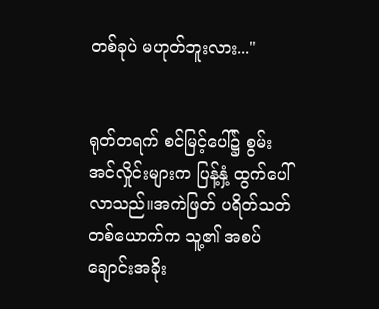တစ်ခုပဲ မဟုတ်ဘူးလား..."


ရုတ်တရက် စင်မြင့်ပေါ်၌ စွမ်းအင်လှိုင်းများက ပြန့်နှံ့ ထွက်ပေါ်လာသည်။အကဲဖြတ် ပရိတ်သတ်တစ်ယောက်က သူ့၏ အစပ်ချောင်းအခိုး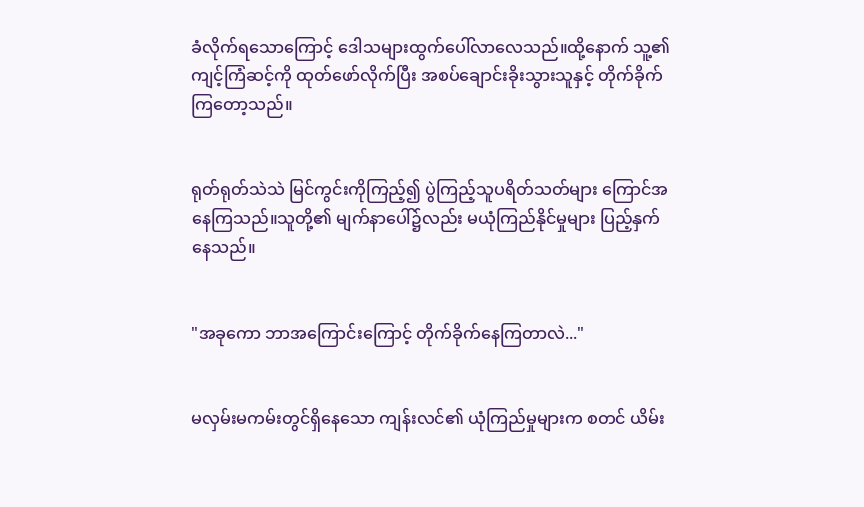ခံလိုက်ရသောကြောင့် ဒေါသများထွက်ပေါ်လာလေသည်။ထို့နောက် သူ့၏ ကျင့်ကြံဆင့်ကို ထုတ်ဖော်လိုက်ပြီး အစပ်ချောင်းခိုးသွားသူနှင့် တိုက်ခိုက်ကြတော့သည်။


ရုတ်ရုတ်သဲသဲ မြင်ကွင်းကိုကြည့်၍ ပွဲကြည့်သူပရိတ်သတ်များ ကြောင်အနေကြသည်။သူတို့၏ မျက်နာပေါ်၌လည်း မယုံကြည်နိုင်မှုများ ပြည့်နှက်နေသည်။


"အခုကော ဘာအကြောင်းကြောင့် တိုက်ခိုက်နေကြတာလဲ..."


မလှမ်းမကမ်းတွင်ရှိနေသော ကျန်းလင်၏ ယုံကြည်မှုများက စတင် ယိမ်း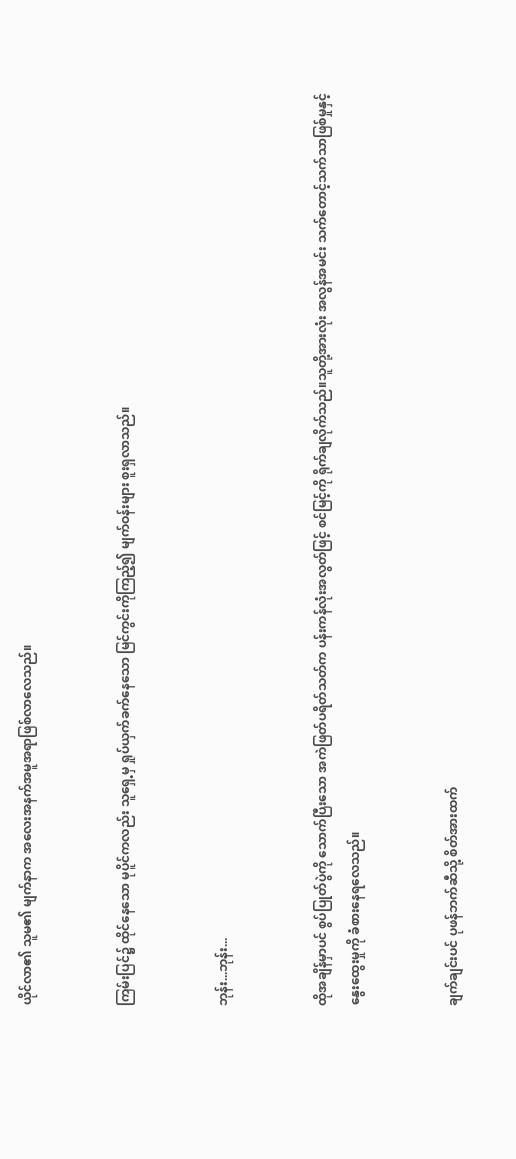ယိုင်လာ၏ သူမ၏ မျက်နာက အလေးအနက်အမူအရာဖြစ်လာလေသည်။


ကြမ်းပြင်၌ ထိုင်နေသော မုပိူင်ကလည်း သူရှေ့မှ ရှုပ်ယှက်ခက်နေသော မြင်ကွင်းကိုကြည့်၍ မျက်ဝန်းများ စူးရှလာသည်။


ဘုန်း...ဘုန်း...


ထိုအချိန်မှာပင် စွပ်ပြုတ်ပွဲကို သောက်ပြီးသော အကဲဖြတ်ပရိတ်သတ်က ပန်းကန်လုံးအလွတ်ဖြင့် စင်မြင့်ကို ရိုက်ချလိုက်သည်။သူတို့အားလုံး အလွန်အမင်း သက်တောင့်သက်သာဖြစ်မှုနှင့် နွေးထွေးမှုကို ခံစားနေရလေသည်။


ချက်ချင်းပင် ပုဖန်ဘက်ဆီသို့ စိတ်အားထက်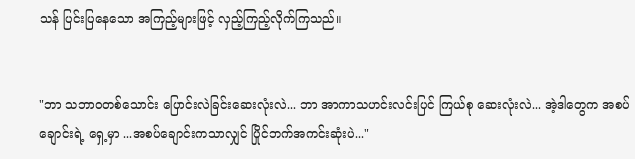သန် ပြင်းပြနေသော အကြည့်များဖြင့် လှည့်ကြည့်လိုက်ကြသည်။


"ဘာ သဘာဝတစ်သောင်း ပြောင်းလဲခြင်းဆေးလုံးလဲ... ဘာ အာကာသဟင်းလင်းပြင် ကြယ်စု ဆေးလုံးလဲ... အဲ့ဒါတွေက အစပ်ချောင်းရဲ့ ရှေ့မှာ ...အစပ်ချောင်းကသာလျှင် ပြိုင်ဘက်အကင်းဆုံးပဲ..."